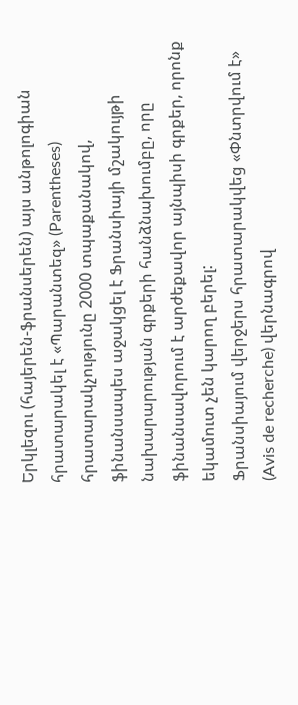Երկլեզու (հայերեն-ֆրանսերեն) այս անթոլոգիան հրատարակել է «Պարանտեզ» (Parentheses) հրատարակչությունը 2000 տպաքանակով, ֆինանսապես աջակցել է Ֆրանսիայի մշակույթի նախարարության գրքերի հանձնախումբը, որը ֆինանսավորում է արժեքավոր այնպիսի գրքեր, որոնք եկամուտ չեն կարող բերել:
Ֆրանսիայում վերջերս հրատարակվեց «Փնտրվում է» (Avis de recherche) վերնագրով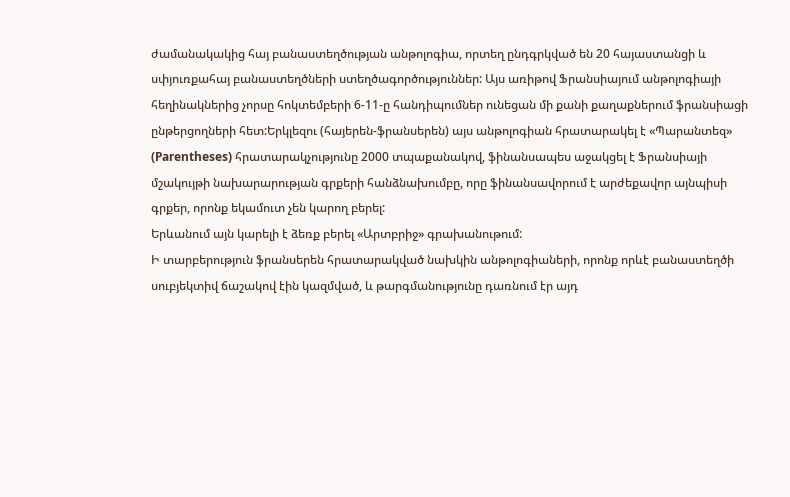ժամանակակից հայ բանաստեղծության անթոլոգիա, որտեղ ընդգրկված են 20 հայաստանցի և սփյուռքահայ բանաստեղծների ստեղծագործություններ: Այս առիթով Ֆրանսիայում անթոլոգիայի հեղինակներից չորսը հոկտեմբերի 6-11-ը հանդիպումներ ունեցան մի քանի քաղաքներում ֆրանսիացի ընթերցողների հետ:Երկլեզու (հայերեն-ֆրանսերեն) այս անթոլոգիան հրատարակել է «Պարանտեզ» (Parentheses) հրատարակչությունը 2000 տպաքանակով, ֆինանսապես աջակցել է Ֆրանսիայի մշակույթի նախարարության գրքերի հանձնախումբը, որը ֆինանսավորում է արժեքավոր այնպիսի գրքեր, որոնք եկամուտ չեն կարող բերել:
Երևանում այն կարելի է ձեռք բերել «Արտբրիջ» գրախանութում:
Ի տարբերություն ֆրանսերեն հրատարակված նախկին անթոլոգիաների, որոնք որևէ բանաստեղծի սուբյեկտիվ ճաշակով էին կազմված, և թարգմանությունը դառնում էր այդ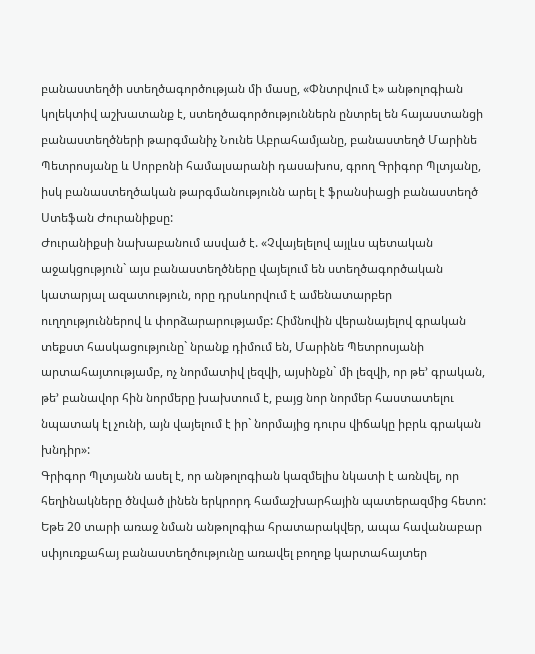բանաստեղծի ստեղծագործության մի մասը, «Փնտրվում է» անթոլոգիան կոլեկտիվ աշխատանք է, ստեղծագործություններն ընտրել են հայաստանցի բանաստեղծների թարգմանիչ Նունե Աբրահամյանը, բանաստեղծ Մարինե Պետրոսյանը և Սորբոնի համալսարանի դասախոս, գրող Գրիգոր Պլտյանը, իսկ բանաստեղծական թարգմանությունն արել է ֆրանսիացի բանաստեղծ Ստեֆան Ժուրանիքսը:
Ժուրանիքսի նախաբանում ասված է. «Չվայելելով այլևս պետական աջակցություն` այս բանաստեղծները վայելում են ստեղծագործական կատարյալ ազատություն, որը դրսևորվում է ամենատարբեր ուղղություններով և փորձարարությամբ: Հիմնովին վերանայելով գրական տեքստ հասկացությունը` նրանք դիմում են, Մարինե Պետրոսյանի արտահայտությամբ, ոչ նորմատիվ լեզվի, այսինքն` մի լեզվի, որ թե’ գրական, թե’ բանավոր հին նորմերը խախտում է, բայց նոր նորմեր հաստատելու նպատակ էլ չունի, այն վայելում է իր` նորմայից դուրս վիճակը իբրև գրական խնդիր»:
Գրիգոր Պլտյանն ասել է, որ անթոլոգիան կազմելիս նկատի է առնվել, որ հեղինակները ծնված լինեն երկրորդ համաշխարհային պատերազմից հետո:
Եթե 20 տարի առաջ նման անթոլոգիա հրատարակվեր, ապա հավանաբար սփյուռքահայ բանաստեղծությունը առավել բողոք կարտահայտեր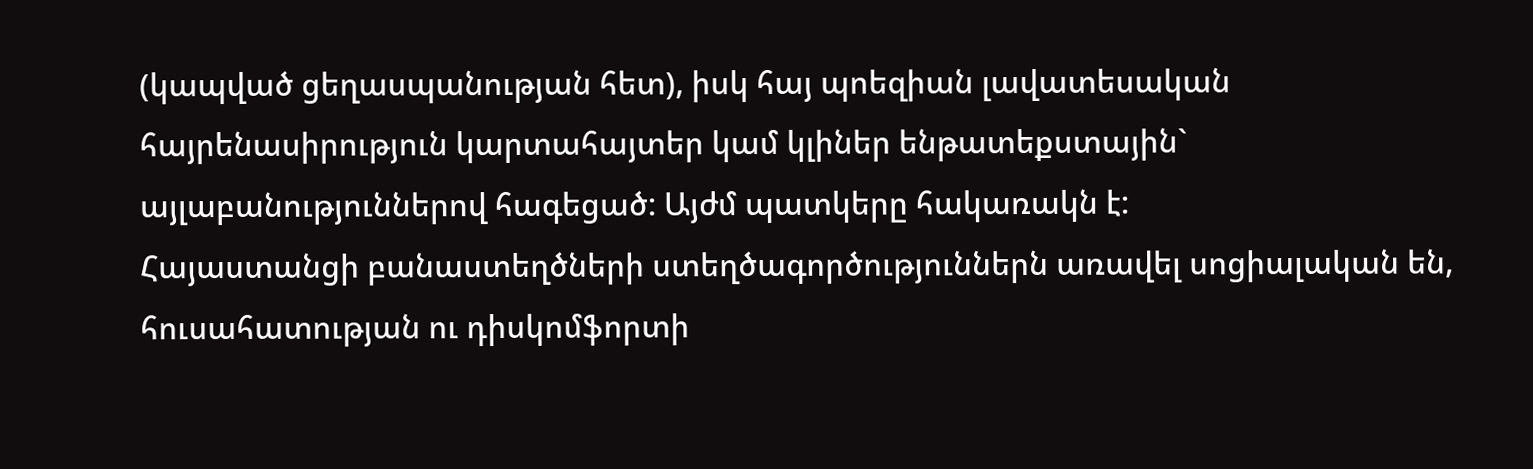(կապված ցեղասպանության հետ), իսկ հայ պոեզիան լավատեսական հայրենասիրություն կարտահայտեր կամ կլիներ ենթատեքստային` այլաբանություններով հագեցած: Այժմ պատկերը հակառակն է:
Հայաստանցի բանաստեղծների ստեղծագործություններն առավել սոցիալական են, հուսահատության ու դիսկոմֆորտի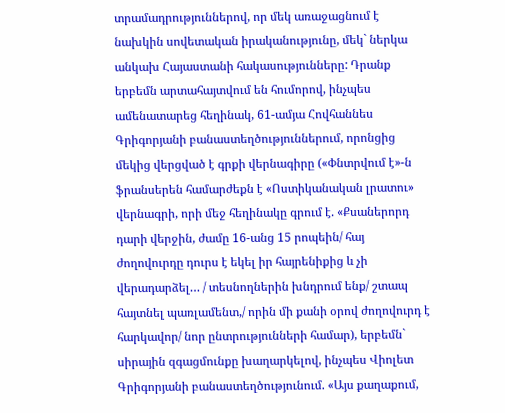տրամադրություններով, որ մեկ առաջացնում է նախկին սովետական իրականությունը, մեկ` ներկա անկախ Հայաստանի հակասությունները: Դրանք երբեմն արտահայտվում են հումորով, ինչպես ամենատարեց հեղինակ, 61-ամյա Հովհաննես Գրիգորյանի բանաստեղծություններում, որոնցից մեկից վերցված է գրքի վերնագիրը («Փնտրվում է»-ն ֆրանսերեն համարժեքն է «Ոստիկանական լրատու» վերնագրի, որի մեջ հեղինակը գրում է. «Քսաներորդ դարի վերջին, ժամը 16-անց 15 րոպեին/ հայ ժողովուրդը դուրս է եկել իր հայրենիքից և չի վերադարձել… / տեսնողներին խնդրում ենք/ շտապ հայտնել պառլամենտ,/ որին մի քանի օրով ժողովուրդ է հարկավոր/ նոր ընտրությունների համար), երբեմն` սիրային զգացմունքը խաղարկելով, ինչպես Վիոլետ Գրիգորյանի բանաստեղծությունում. «Այս քաղաքում,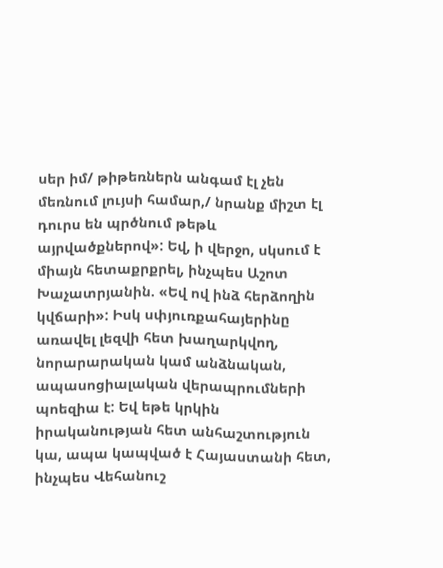սեր իմ/ թիթեռներն անգամ էլ չեն մեռնում լույսի համար,/ նրանք միշտ էլ դուրս են պրծնում թեթև այրվածքներով»: Եվ, ի վերջո, սկսում է միայն հետաքրքրել, ինչպես Աշոտ Խաչատրյանին. «Եվ ով ինձ հերձողին կվճարի»: Իսկ սփյուռքահայերինը առավել լեզվի հետ խաղարկվող, նորարարական կամ անձնական, ապասոցիալական վերապրումների պոեզիա է: Եվ եթե կրկին իրականության հետ անհաշտություն կա, ապա կապված է Հայաստանի հետ, ինչպես Վեհանուշ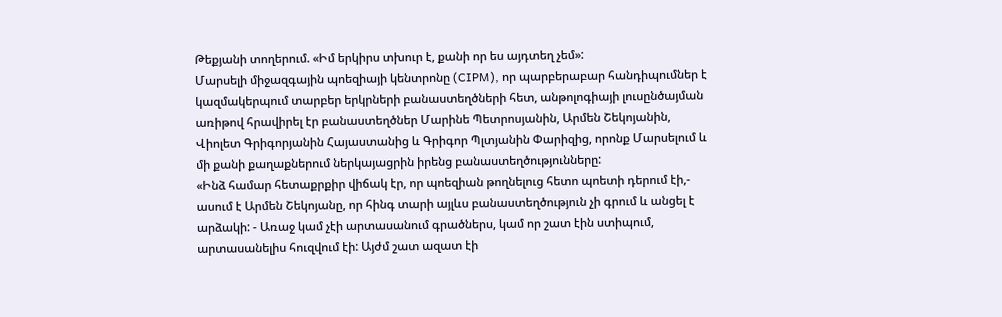Թեքյանի տողերում. «Իմ երկիրս տխուր է, քանի որ ես այդտեղ չեմ»:
Մարսելի միջազգային պոեզիայի կենտրոնը (CIPM), որ պարբերաբար հանդիպումներ է կազմակերպում տարբեր երկրների բանաստեղծների հետ, անթոլոգիայի լուսընծայման առիթով հրավիրել էր բանաստեղծներ Մարինե Պետրոսյանին, Արմեն Շեկոյանին, Վիոլետ Գրիգորյանին Հայաստանից և Գրիգոր Պլտյանին Փարիզից, որոնք Մարսելում և մի քանի քաղաքներում ներկայացրին իրենց բանաստեղծությունները:
«Ինձ համար հետաքրքիր վիճակ էր, որ պոեզիան թողնելուց հետո պոետի դերում էի,- ասում է Արմեն Շեկոյանը, որ հինգ տարի այլևս բանաստեղծություն չի գրում և անցել է արձակի: - Առաջ կամ չէի արտասանում գրածներս, կամ որ շատ էին ստիպում, արտասանելիս հուզվում էի: Այժմ շատ ազատ էի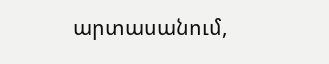արտասանում,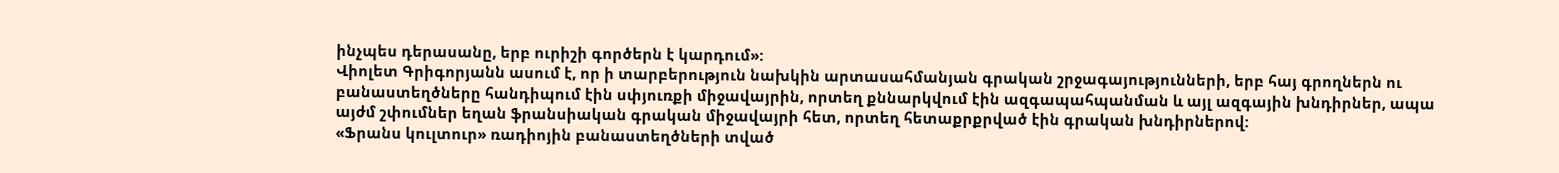ինչպես դերասանը, երբ ուրիշի գործերն է կարդում»:
Վիոլետ Գրիգորյանն ասում է, որ ի տարբերություն նախկին արտասահմանյան գրական շրջագայությունների, երբ հայ գրողներն ու բանաստեղծները հանդիպում էին սփյուռքի միջավայրին, որտեղ քննարկվում էին ազգապահպանման և այլ ազգային խնդիրներ, ապա այժմ շփումներ եղան ֆրանսիական գրական միջավայրի հետ, որտեղ հետաքրքրված էին գրական խնդիրներով:
«Ֆրանս կուլտուր» ռադիոյին բանաստեղծների տված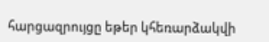հարցազրույցը եթեր կհեռարձակվի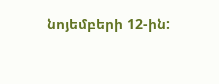նոյեմբերի 12-ին: